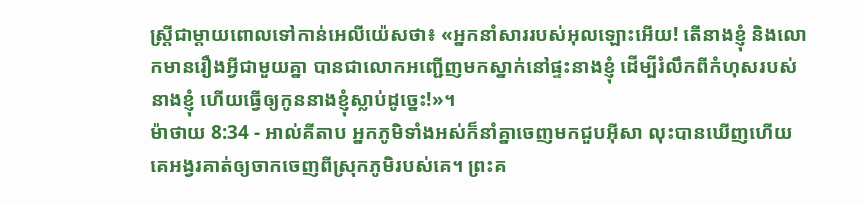ស្ត្រីជាម្តាយពោលទៅកាន់អេលីយ៉េសថា៖ «អ្នកនាំសាររបស់អុលឡោះអើយ! តើនាងខ្ញុំ និងលោកមានរឿងអ្វីជាមួយគ្នា បានជាលោកអញ្ជើញមកស្នាក់នៅផ្ទះនាងខ្ញុំ ដើម្បីរំលឹកពីកំហុសរបស់នាងខ្ញុំ ហើយធ្វើឲ្យកូននាងខ្ញុំស្លាប់ដូច្នេះ!»។
ម៉ាថាយ 8:34 - អាល់គីតាប អ្នកភូមិទាំងអស់ក៏នាំគ្នាចេញមកជួបអ៊ីសា លុះបានឃើញហើយ គេអង្វរគាត់ឲ្យចាកចេញពីស្រុកភូមិរបស់គេ។ ព្រះគ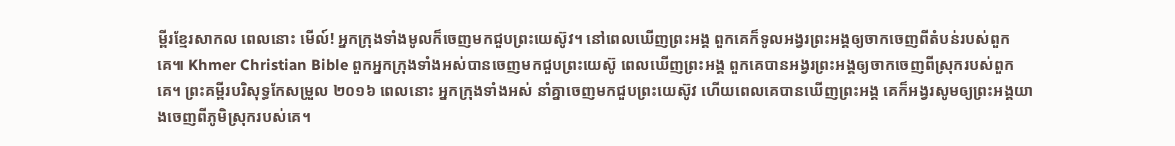ម្ពីរខ្មែរសាកល ពេលនោះ មើល៍! អ្នកក្រុងទាំងមូលក៏ចេញមកជួបព្រះយេស៊ូវ។ នៅពេលឃើញព្រះអង្គ ពួកគេក៏ទូលអង្វរព្រះអង្គឲ្យចាកចេញពីតំបន់របស់ពួកគេ៕ Khmer Christian Bible ពួកអ្នកក្រុងទាំងអស់បានចេញមកជួបព្រះយេស៊ូ ពេលឃើញព្រះអង្គ ពួកគេបានអង្វរព្រះអង្គឲ្យចាកចេញពីស្រុករបស់ពួកគេ។ ព្រះគម្ពីរបរិសុទ្ធកែសម្រួល ២០១៦ ពេលនោះ អ្នកក្រុងទាំងអស់ នាំគ្នាចេញមកជួបព្រះយេស៊ូវ ហើយពេលគេបានឃើញព្រះអង្គ គេក៏អង្វរសូមឲ្យព្រះអង្គយាងចេញពីភូមិស្រុករបស់គេ។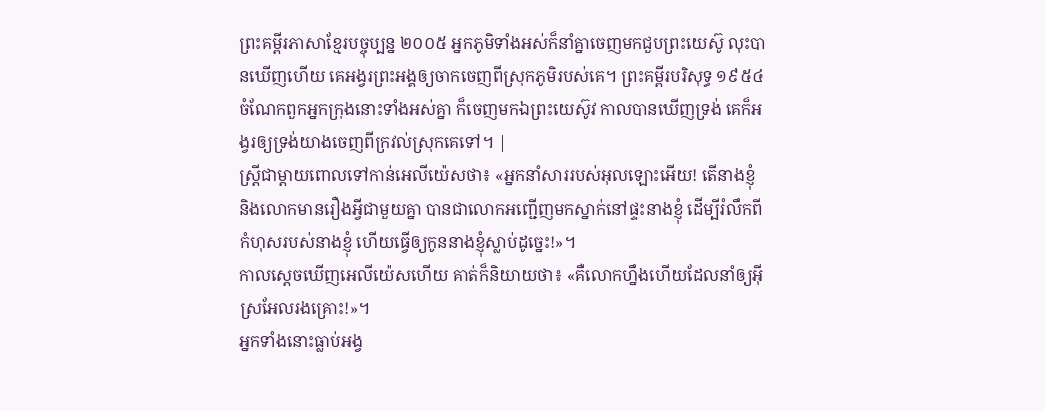ព្រះគម្ពីរភាសាខ្មែរបច្ចុប្បន្ន ២០០៥ អ្នកភូមិទាំងអស់ក៏នាំគ្នាចេញមកជួបព្រះយេស៊ូ លុះបានឃើញហើយ គេអង្វរព្រះអង្គឲ្យចាកចេញពីស្រុកភូមិរបស់គេ។ ព្រះគម្ពីរបរិសុទ្ធ ១៩៥៤ ចំណែកពួកអ្នកក្រុងនោះទាំងអស់គ្នា ក៏ចេញមកឯព្រះយេស៊ូវ កាលបានឃើញទ្រង់ គេក៏អង្វរឲ្យទ្រង់យាងចេញពីក្រវល់ស្រុកគេទៅ។ |
ស្ត្រីជាម្តាយពោលទៅកាន់អេលីយ៉េសថា៖ «អ្នកនាំសាររបស់អុលឡោះអើយ! តើនាងខ្ញុំ និងលោកមានរឿងអ្វីជាមួយគ្នា បានជាលោកអញ្ជើញមកស្នាក់នៅផ្ទះនាងខ្ញុំ ដើម្បីរំលឹកពីកំហុសរបស់នាងខ្ញុំ ហើយធ្វើឲ្យកូននាងខ្ញុំស្លាប់ដូច្នេះ!»។
កាលស្តេចឃើញអេលីយ៉េសហើយ គាត់ក៏និយាយថា៖ «គឺលោកហ្នឹងហើយដែលនាំឲ្យអ៊ីស្រអែលរងគ្រោះ!»។
អ្នកទាំងនោះធ្លាប់អង្វ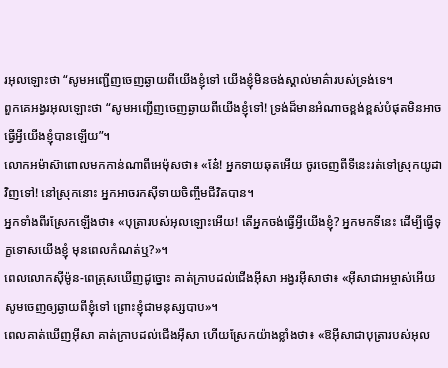រអុលឡោះថា “សូមអញ្ជើញចេញឆ្ងាយពីយើងខ្ញុំទៅ យើងខ្ញុំមិនចង់ស្គាល់មាគ៌ារបស់ទ្រង់ទេ។
ពួកគេអង្វរអុលឡោះថា “សូមអញ្ជើញចេញឆ្ងាយពីយើងខ្ញុំទៅ! ទ្រង់ដ៏មានអំណាចខ្ពង់ខ្ពស់បំផុតមិនអាច ធ្វើអ្វីយើងខ្ញុំបានឡើយ”។
លោកអម៉ាស៊ាពោលមកកាន់ណាពីអេម៉ុសថា៖ «នែ៎! អ្នកទាយឆុតអើយ ចូរចេញពីទីនេះរត់ទៅស្រុកយូដាវិញទៅ! នៅស្រុកនោះ អ្នកអាចរកស៊ីទាយចិញ្ចឹមជីវិតបាន។
អ្នកទាំងពីរស្រែកឡើងថា៖ «បុត្រារបស់អុលឡោះអើយ! តើអ្នកចង់ធ្វើអ្វីយើងខ្ញុំ? អ្នកមកទីនេះ ដើម្បីធ្វើទុក្ខទោសយើងខ្ញុំ មុនពេលកំណត់ឬ?»។
ពេលលោកស៊ីម៉ូន-ពេត្រុសឃើញដូច្នោះ គាត់ក្រាបដល់ជើងអ៊ីសា អង្វរអ៊ីសាថា៖ «អ៊ីសាជាអម្ចាស់អើយ សូមចេញឲ្យឆ្ងាយពីខ្ញុំទៅ ព្រោះខ្ញុំជាមនុស្សបាប»។
ពេលគាត់ឃើញអ៊ីសា គាត់ក្រាបដល់ជើងអ៊ីសា ហើយស្រែកយ៉ាងខ្លាំងថា៖ «ឱអ៊ីសាជាបុត្រារបស់អុល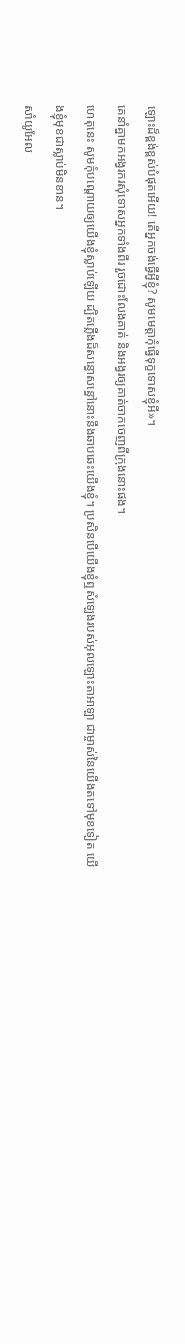ឡោះដ៏ខ្ពង់ខ្ពស់បំផុតអើយ! តើអ្នកចង់ធ្វើអ្វីខ្ញុំ? សូមមេត្ដាកុំធ្វើទុក្ខទោសខ្ញុំអី»។
គេនាំគ្នាមកអង្វរករសុំទោសអ្នកទាំងពីរ រួចដោះលែងគាត់ និងអង្វរឲ្យគាត់ចាកចេញពីក្រុងនោះផង។
ហេតុនេះ សូមកុំបណ្តោយឲ្យយើងខ្ញុំស្លាប់ឡើយ ដ្បិតភ្លើងដ៏សន្ធោសន្ធៅនោះនឹងឆាបឆេះយើងខ្ញុំ។ ប្រសិនបើយើងខ្ញុំឮសំឡេងរបស់អុលឡោះតាអាឡា ជាម្ចាស់នៃយើងតទៅមុខទៀត យើងខ្ញុំមុខជាស្លាប់មិនខាន។
សាំយូអែល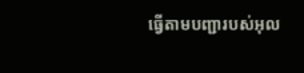ធ្វើតាមបញ្ជារបស់អុល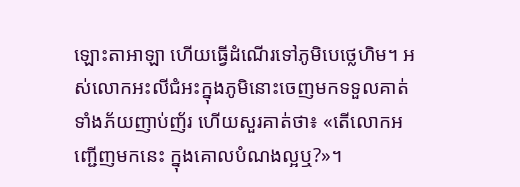ឡោះតាអាឡា ហើយធ្វើដំណើរទៅភូមិបេថ្លេហិម។ អស់លោកអះលីជំអះក្នុងភូមិនោះចេញមកទទួលគាត់ ទាំងភ័យញាប់ញ័រ ហើយសួរគាត់ថា៖ «តើលោកអញ្ជើញមកនេះ ក្នុងគោលបំណងល្អឬ?»។